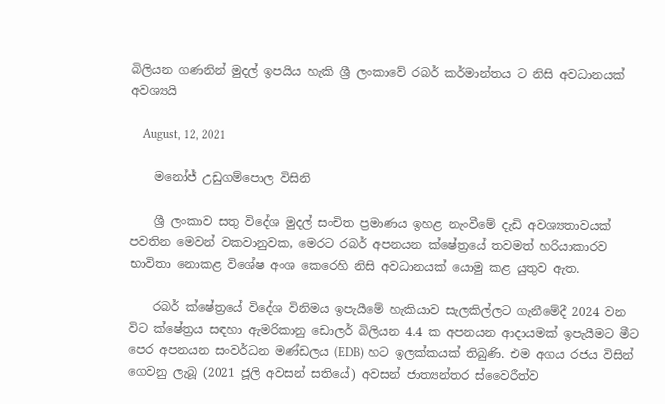බිලියන ගණනින් මුදල් ඉපයිය හැකි ශ්‍රී ලංකාවේ රබර් කර්මාන්තය ට නිසි අවධානයක් අවශ්‍යයි

    August, 12, 2021

    මනෝජ් උඩුගම්පොල විසිනි

    ශ්‍රී ලංකාව සතු විදේශ මුදල් සංචිත ප්‍රමාණය ඉහළ නැංවීමේ දැඩි අවශ්‍යතාවයක් පවතින මෙවන් වකවානුවක, මෙරට රබර් අපනයන ක්ෂේත්‍රයේ තවමත් හරියාකාරව භාවිතා නොකළ විශේෂ අංශ කෙරෙහි නිසි අවධානයක් යොමු කළ යුතුව ඇත.

    රබර් ක්ෂේත්‍රයේ විදේශ විනිමය ඉපැයීමේ හැකියාව සැලකිල්ලට ගැනීමේදී 2024 වන විට ක්ෂේත්‍රය සඳහා ඇමරිකානු ඩොලර් බිලියන 4.4 ක අපනයන ආදායමක් ඉපැයීමට මීට පෙර අපනයන සංවර්ධන මණ්ඩලය (EDB) හට ඉලක්කයක් තිබුණි. එම අගය රජය විසින් ගෙවනු ලැබූ (2021 ජූලි අවසන් සතියේ) අවසන් ජාත්‍යන්තර ස්වෛරීත්ව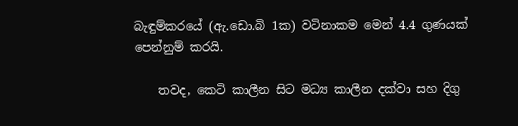බැඳුම්කරයේ (ඇ.ඩො.බි 1ක) වටිනාකම මෙන් 4.4 ගුණයක් පෙන්නුම් කරයි.

    තවද, කෙටි කාලීන සිට මධ්‍ය කාලීන දක්වා සහ දිගු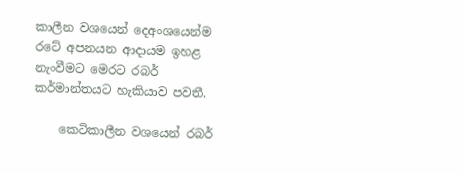කාලීන වශයෙන් දෙඅංශයෙන්ම රටේ අපනයන ආදායම ඉහළ නැංවීමට මෙරට රබර් කර්මාන්තයට හැකියාව පවතී.

    කෙටිකාලීන වශයෙන් රබර්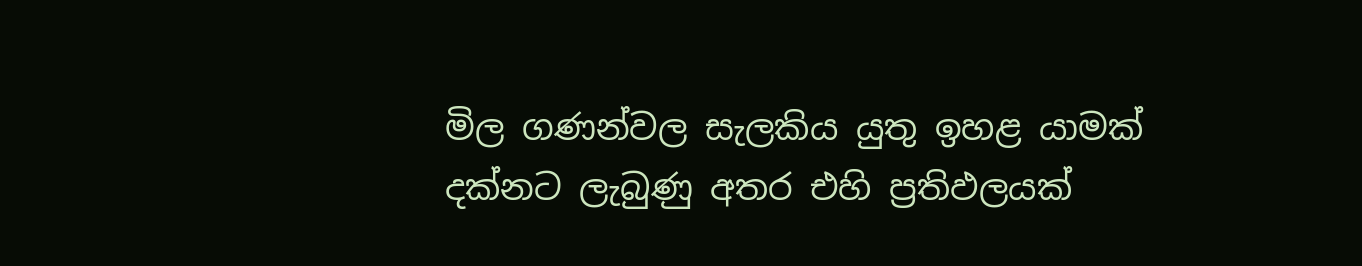මිල ගණන්වල සැලකිය යුතු ඉහළ යාමක් දක්නට ලැබුණු අතර එහි ප්‍රතිඵලයක්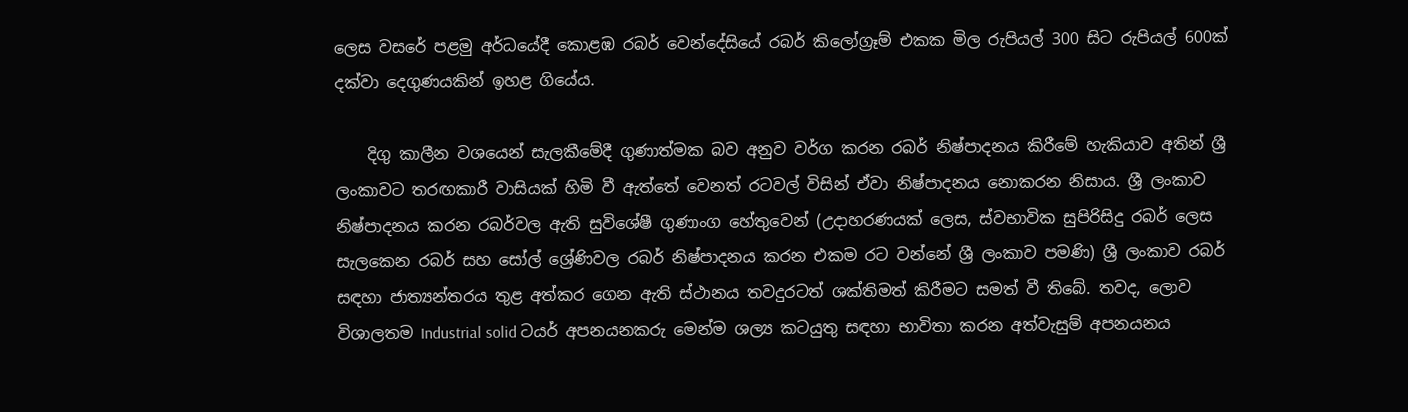ලෙස වසරේ පළමු අර්ධයේදී කොළඹ රබර් වෙන්දේසියේ රබර් කිලෝග්‍රෑම් එකක මිල රුපියල් 300 සිට රුපියල් 600ක් දක්වා දෙගුණයකින් ඉහළ ගියේය.

    දිගු කාලීන වශයෙන් සැලකීමේදී ගුණාත්මක බව අනුව වර්ග කරන රබර් නිෂ්පාදනය කිරීමේ හැකියාව අතින් ශ්‍රී ලංකාවට තරඟකාරී වාසියක් හිමි වී ඇත්තේ වෙනත් රටවල් විසින් ඒවා නිෂ්පාදනය නොකරන නිසාය. ශ්‍රී ලංකාව නිෂ්පාදනය කරන රබර්වල ඇති සුවිශේෂී ගුණාංග හේතුවෙන් (උදාහරණයක් ලෙස, ස්වභාවික සුපිරිසිදු රබර් ලෙස සැලකෙන රබර් සහ සෝල් ශ්‍රේණිවල රබර් නිෂ්පාදනය කරන එකම රට වන්නේ ශ්‍රී ලංකාව පමණි) ශ්‍රී ලංකාව රබර් සඳහා ජාත්‍යන්තරය තුළ අත්කර ගෙන ඇති ස්ථානය තවදුරටත් ශක්තිමත් කිරීමට සමත් වී තිබේ. තවද, ලොව විශාලතම Industrial solid ටයර් අපනයනකරු මෙන්ම ශල්‍ය කටයුතු සඳහා භාවිතා කරන අත්වැසුම් අපනයනය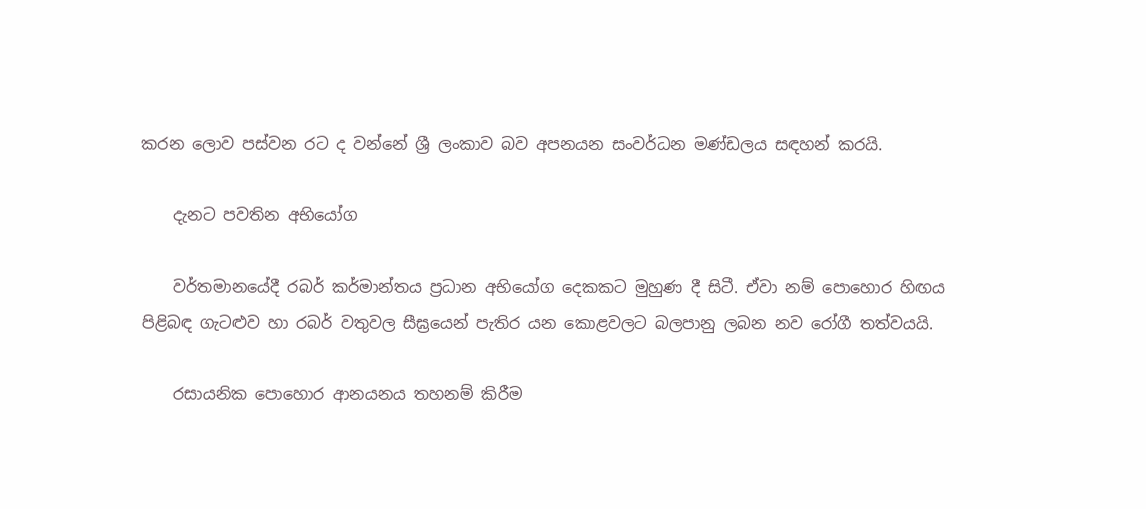කරන ලොව පස්වන රට ද වන්නේ ශ්‍රී ලංකාව බව අපනයන සංවර්ධන මණ්ඩලය සඳහන් කරයි.

    දැනට පවතින අභියෝග

    වර්තමානයේදී රබර් කර්මාන්තය ප්‍රධාන අභියෝග දෙකකට මුහුණ දී සිටී. ඒවා නම් පොහොර හිඟය පිළිබඳ ගැටළුව හා රබර් වතුවල සීඝ්‍රයෙන් පැතිර යන කොළවලට බලපානු ලබන නව රෝගී තත්වයයි.

    රසායනික පොහොර ආනයනය තහනම් කිරීම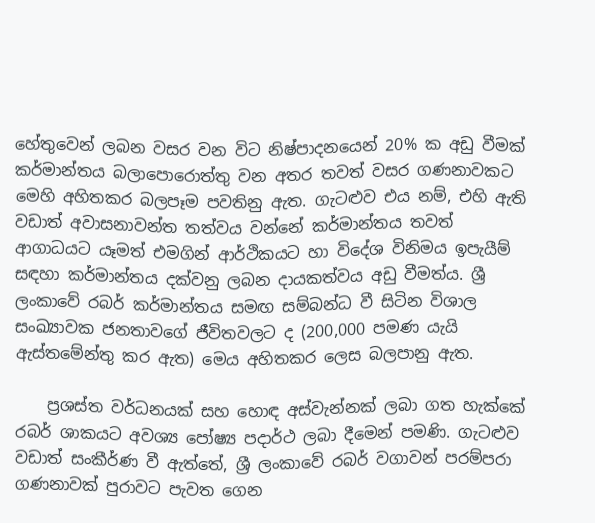හේතුවෙන් ලබන වසර වන විට නිෂ්පාදනයෙන් 20% ක අඩු වීමක් කර්මාන්තය බලාපොරොත්තු වන අතර තවත් වසර ගණනාවකට මෙහි අහිතකර බලපෑම පවතිනු ඇත. ගැටළුව එය නම්, එහි ඇති වඩාත් අවාසනාවන්ත තත්වය වන්නේ කර්මාන්තය තවත් ආගාධයට යෑමත් එමගින් ආර්ථිකයට හා විදේශ විනිමය ඉපැයීම් සඳහා කර්මාන්තය දක්වනු ලබන දායකත්වය අඩු වීමත්ය. ශ්‍රී ලංකාවේ රබර් කර්මාන්තය සමඟ සම්බන්ධ වී සිටින විශාල සංඛ්‍යාවක ජනතාවගේ ජීවිතවලට ද (200,000 පමණ යැයි ඇස්තමේන්තු කර ඇත) මෙය අහිතකර ලෙස බලපානු ඇත.

    ප්‍රශස්ත වර්ධනයක් සහ හොඳ අස්වැන්නක් ලබා ගත හැක්කේ රබර් ශාකයට අවශ්‍ය පෝෂ්‍ය පදාර්ථ ලබා දීමෙන් පමණි. ගැටළුව වඩාත් සංකීර්ණ වී ඇත්තේ, ශ්‍රී ලංකාවේ රබර් වගාවන් පරම්පරා ගණනාවක් පුරාවට පැවත ගෙන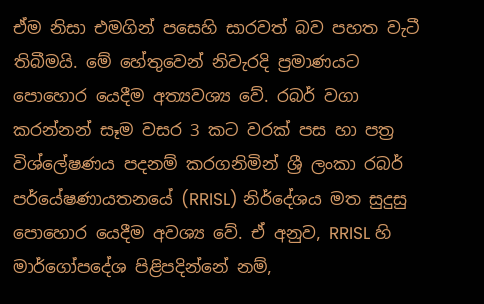ඒම නිසා එමගින් පසෙහි සාරවත් බව පහත වැටී තිබීමයි. මේ හේතුවෙන් නිවැරදි ප්‍රමාණයට පොහොර යෙදීම අත්‍යවශ්‍ය වේ. රබර් වගා කරන්නන් සෑම වසර 3 කට වරක් පස හා පත්‍ර විශ්ලේෂණය පදනම් කරගනිමින් ශ්‍රී ලංකා රබර් පර්යේෂණායතනයේ (RRISL) නිර්දේශය මත සුදුසු පොහොර යෙදීම අවශ්‍ය වේ. ඒ අනුව, RRISL හි මාර්ගෝපදේශ පිළිපදින්නේ නම්,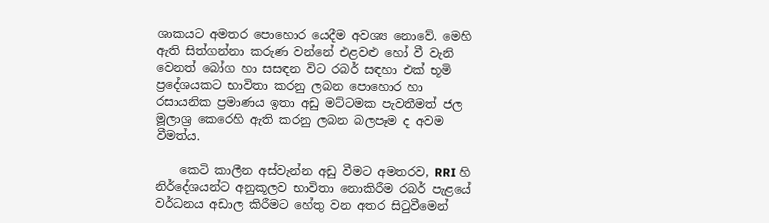ශාකයට අමතර පොහොර යෙදීම අවශ්‍ය නොවේ. මෙහි ඇති සිත්ගන්නා කරුණ වන්නේ එළවළු හෝ වී වැනි වෙනත් බෝග හා සසඳන විට රබර් සඳහා එක් භූමි ප්‍රදේශයකට භාවිතා කරනු ලබන පොහොර හා රසායනික ප්‍රමාණය ඉතා අඩු මට්ටමක පැවතීමත් ජල මූලාශ්‍ර කෙරෙහි ඇති කරනු ලබන බලපෑම ද අවම වීමත්ය.

    කෙටි කාලීන අස්වැන්න අඩු වීමට අමතරව, RRI හි නිර්දේශයන්ට අනුකූලව භාවිතා නොකිරීම රබර් පැළයේ වර්ධනය අඩාල කිරීමට හේතු වන අතර සිටුවීමෙන්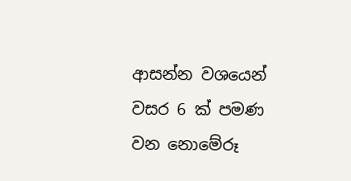ආසන්න වශයෙන් වසර 6 ක් පමණ වන නොමේරූ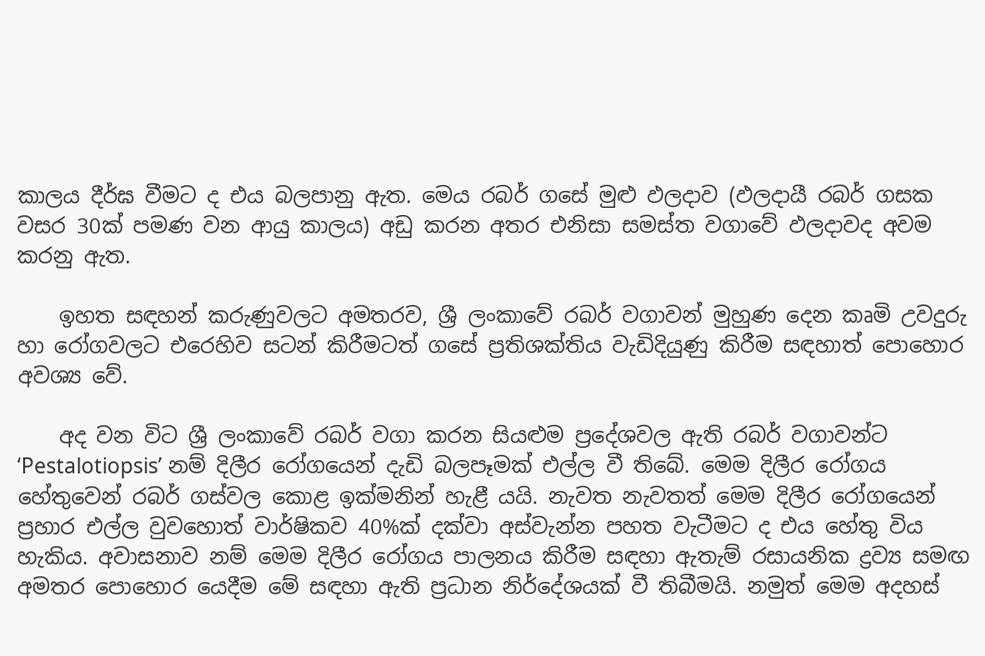කාලය දීර්ඝ වීමට ද එය බලපානු ඇත. මෙය රබර් ගසේ මුළු ඵලදාව (ඵලදායී රබර් ගසක වසර 30ක් පමණ වන ආයු කාලය) අඩු කරන අතර එනිසා සමස්ත වගාවේ ඵලදාවද අවම කරනු ඇත.

    ඉහත සඳහන් කරුණුවලට අමතරව, ශ්‍රී ලංකාවේ රබර් වගාවන් මුහුණ දෙන කෘමි උවදුරු හා රෝගවලට එරෙහිව සටන් කිරීමටත් ගසේ ප්‍රතිශක්තිය වැඩිදියුණු කිරීම සඳහාත් පොහොර අවශ්‍ය වේ.

    අද වන විට ශ්‍රී ලංකාවේ රබර් වගා කරන සියළුම ප්‍රදේශවල ඇති රබර් වගාවන්ට ‘Pestalotiopsis’ නම් දිලීර රෝගයෙන් දැඩි බලපෑමක් එල්ල වී තිබේ. මෙම දිලීර රෝගය හේතුවෙන් රබර් ගස්වල කොළ ඉක්මනින් හැළී යයි. නැවත නැවතත් මෙම දිලීර රෝගයෙන් ප්‍රහාර එල්ල වුවහොත් වාර්ෂිකව 40%ක් දක්වා අස්වැන්න පහත වැටීමට ද එය හේතු විය හැකිය. අවාසනාව නම් මෙම දිලීර රෝගය පාලනය කිරීම සඳහා ඇතැම් රසායනික ද්‍රව්‍ය සමඟ අමතර පොහොර යෙදීම මේ සඳහා ඇති ප්‍රධාන නිර්දේශයක් වී තිබීමයි. නමුත් මෙම අදහස්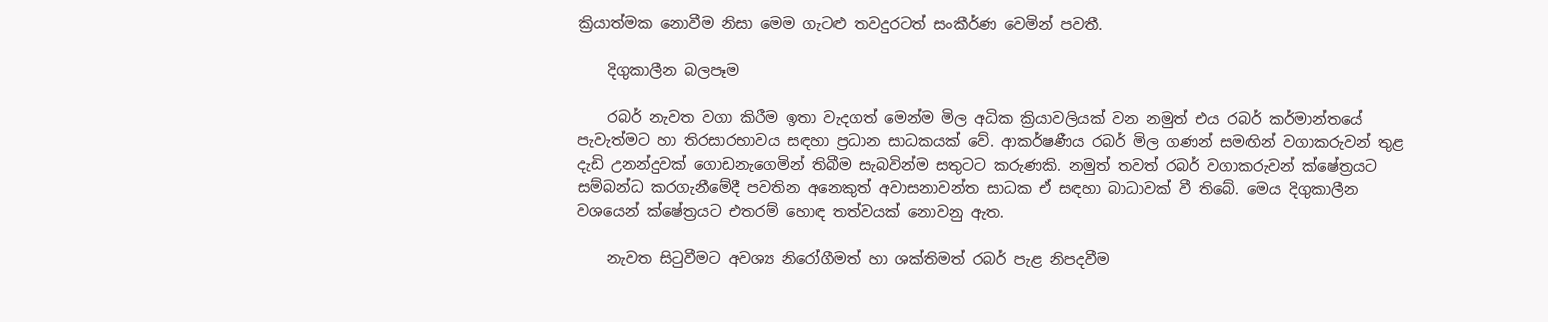ක්‍රියාත්මක නොවීම නිසා මෙම ගැටළු තවදුරටත් සංකීර්ණ වෙමින් පවතී.

    දිගුකාලීන බලපෑම

    රබර් නැවත වගා කිරීම ඉතා වැදගත් මෙන්ම මිල අධික ක්‍රියාවලියක් වන නමුත් එය රබර් කර්මාන්තයේ පැවැත්මට හා තිරසාරභාවය සඳහා ප්‍රධාන සාධකයක් වේ. ආකර්ෂණීය රබර් මිල ගණන් සමඟින් වගාකරුවන් තුළ දැඩි උනන්දුවක් ගොඩනැගෙමින් තිබීම සැබවින්ම සතුටට කරුණකි. නමුත් තවත් රබර් වගාකරුවන් ක්ෂේත්‍රයට සම්බන්ධ කරගැනීමේදී පවතින අනෙකුත් අවාසනාවන්ත සාධක ඒ සඳහා බාධාවක් වී තිබේ. මෙය දිගුකාලීන වශයෙන් ක්ෂේත්‍රයට එතරම් හොඳ තත්වයක් නොවනු ඇත.

    නැවත සිටුවීමට අවශ්‍ය නිරෝගීමත් හා ශක්තිමත් රබර් පැළ නිපදවීම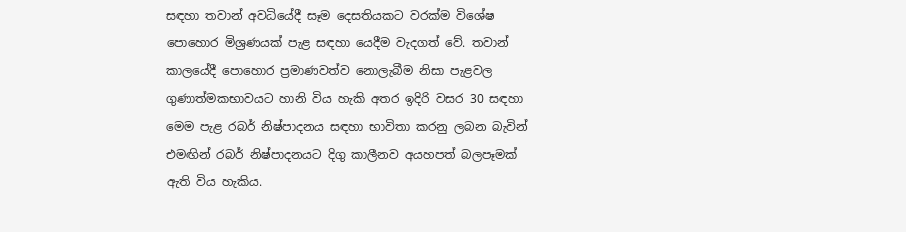සඳහා තවාන් අවධියේදී සෑම දෙසතියකට වරක්ම විශේෂ පොහොර මිශ්‍රණයක් පැළ සඳහා යෙදීම වැදගත් වේ. තවාන් කාලයේදී පොහොර ප්‍රමාණවත්ව නොලැබීම නිසා පැළවල ගුණාත්මකභාවයට හානි විය හැකි අතර ඉදිරි වසර 30 සඳහා මෙම පැළ රබර් නිෂ්පාදනය සඳහා භාවිතා කරනු ලබන බැවින් එමඟින් රබර් නිෂ්පාදනයට දිගු කාලීනව අයහපත් බලපෑමක් ඇති විය හැකිය.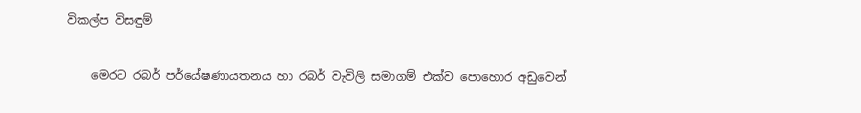විකල්ප විසඳුම්

    මෙරට රබර් පර්යේෂණායතනය හා රබර් වැවිලි සමාගම් එක්ව පොහොර අඩුවෙන්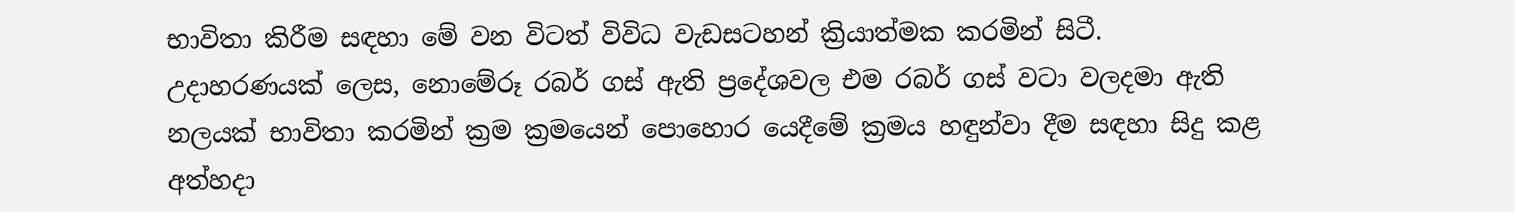භාවිතා කිරීම සඳහා මේ වන විටත් විවිධ වැඩසටහන් ක්‍රියාත්මක කරමින් සිටී. උදාහරණයක් ලෙස, නොමේරූ රබර් ගස් ඇති ප්‍රදේශවල එම රබර් ගස් වටා වලදමා ඇති නලයක් භාවිතා කරමින් ක්‍රම ක්‍රමයෙන් පොහොර යෙදීමේ ක්‍රමය හඳුන්වා දීම සඳහා සිදු කළ අත්හදා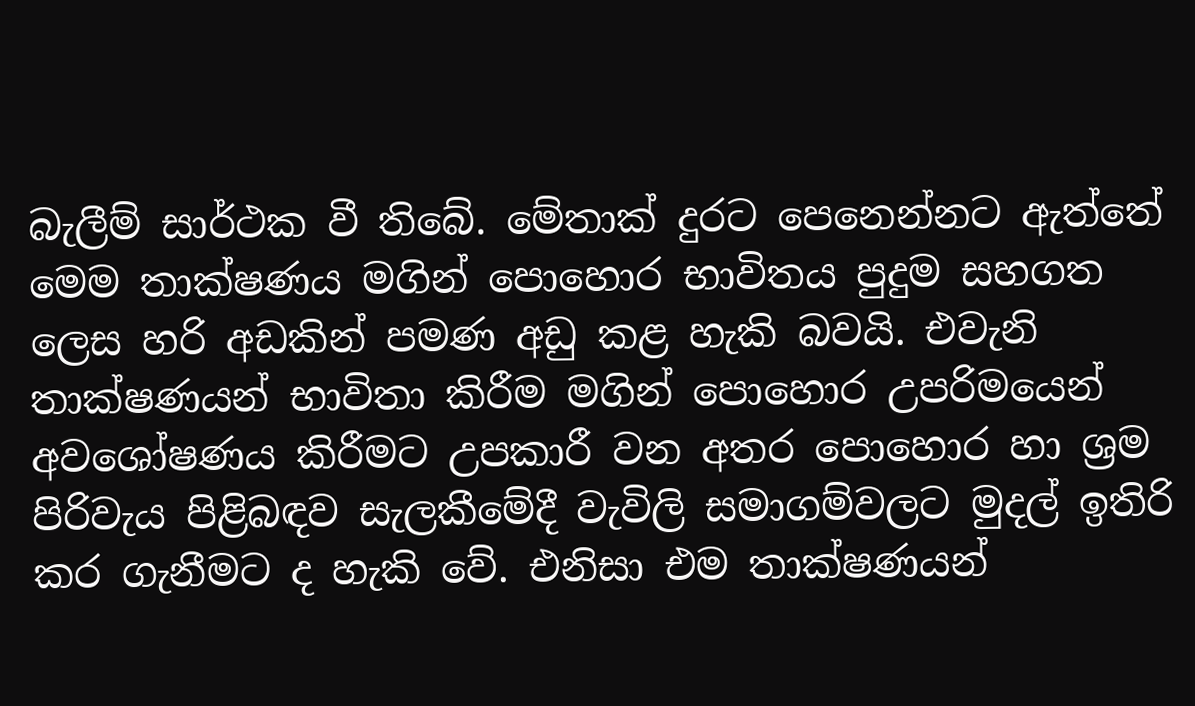බැලීම් සාර්ථක වී තිබේ. මේතාක් දුරට පෙනෙන්නට ඇත්තේ මෙම තාක්ෂණය මගින් පොහොර භාවිතය පුදුම සහගත ලෙස හරි අඩකින් පමණ අඩු කළ හැකි බවයි. එවැනි තාක්ෂණයන් භාවිතා කිරීම මගින් පොහොර උපරිමයෙන් අවශෝෂණය කිරීමට උපකාරී වන අතර පොහොර හා ශ්‍රම පිරිවැය පිළිබඳව සැලකීමේදී වැවිලි සමාගම්වලට මුදල් ඉතිරි කර ගැනීමට ද හැකි වේ. එනිසා එම තාක්ෂණයන්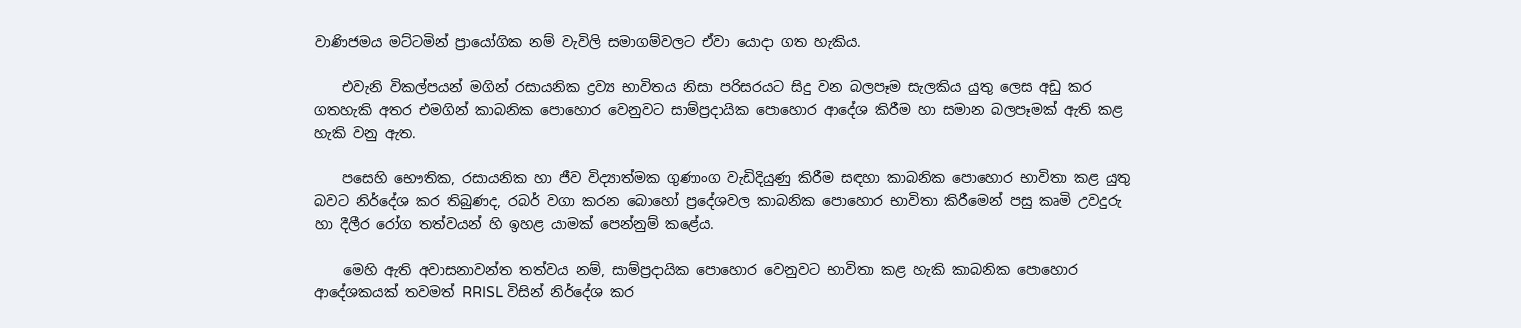වාණිජමය මට්ටමින් ප්‍රායෝගික නම් වැවිලි සමාගම්වලට ඒවා යොදා ගත හැකිය.

    එවැනි විකල්පයන් මගින් රසායනික ද්‍රව්‍ය භාවිතය නිසා පරිසරයට සිදු වන බලපෑම සැලකිය යුතු ලෙස අඩු කර ගතහැකි අතර එමගින් කාබනික පොහොර වෙනුවට සාම්ප්‍රදායික පොහොර ආදේශ කිරීම හා සමාන බලපෑමක් ඇති කළ හැකි වනු ඇත.

    පසෙහි භෞතික, රසායනික හා ජීව විද්‍යාත්මක ගුණාංග වැඩිදියුණු කිරීම සඳහා කාබනික පොහොර භාවිතා කළ යුතු බවට නිර්දේශ කර තිබුණද, රබර් වගා කරන බොහෝ ප්‍රදේශවල කාබනික පොහොර භාවිතා කිරීමෙන් පසු කෘමි උවදුරු හා දීලීර රෝග තත්වයන් හි ඉහළ යාමක් පෙන්නුම් කළේය.

    මෙහි ඇති අවාසනාවන්ත තත්වය නම්, සාම්ප්‍රදායික පොහොර වෙනුවට භාවිතා කළ හැකි කාබනික පොහොර ආදේශකයක් තවමත් RRISL විසින් නිර්දේශ කර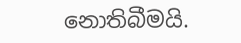නොතිබීමයි.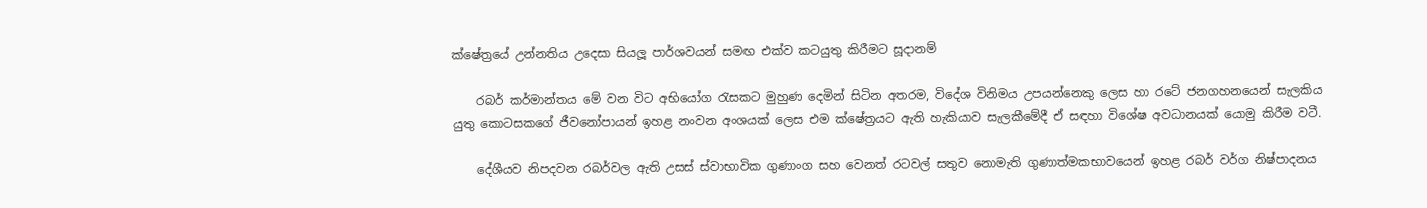ක්ෂේත්‍රයේ උන්නතිය උදෙසා සියලූ පාර්ශවයන් සමඟ එක්ව කටයුතු කිරීමට සූදානම්

    රබර් කර්මාන්තය මේ වන විට අභියෝග රැසකට මුහුණ දෙමින් සිටින අතරම, විදේශ විනිමය උපයන්නෙකු ලෙස හා රටේ ජනගහනයෙන් සැලකිය යුතු කොටසකගේ ජීවනෝපායන් ඉහළ නංවන අංශයක් ලෙස එම ක්ෂේත්‍රයට ඇති හැකියාව සැලකීමේදී ඒ සඳහා විශේෂ අවධානයක් යොමු කිරීම වටී.

    දේශීයව නිපදවන රබර්වල ඇති උසස් ස්වාභාවික ගුණාංග සහ වෙනත් රටවල් සතුව නොමැති ගුණාත්මකභාවයෙන් ඉහළ රබර් වර්ග නිෂ්පාදනය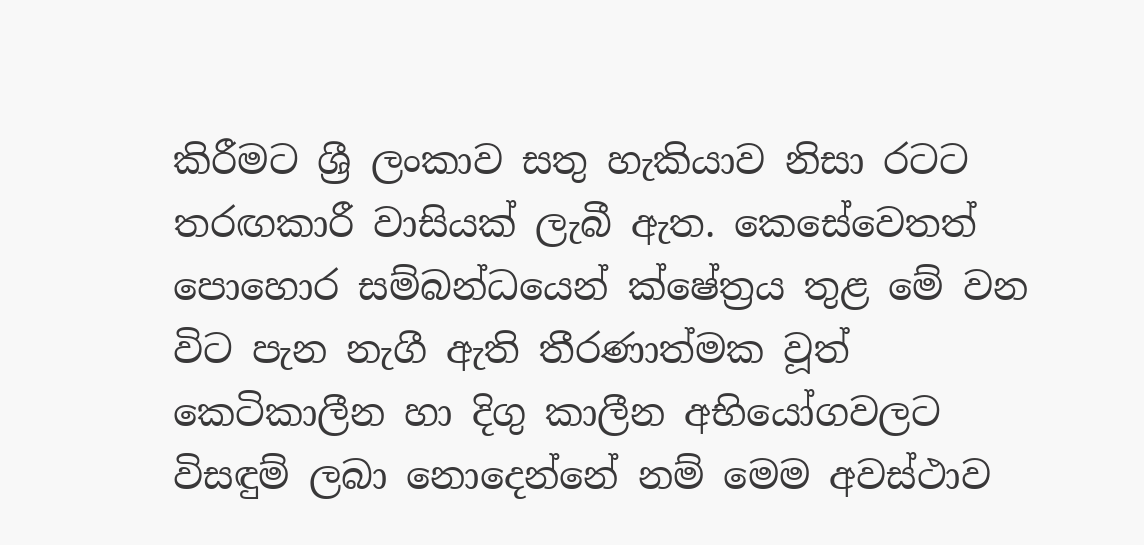කිරීමට ශ්‍රී ලංකාව සතු හැකියාව නිසා රටට තරඟකාරී වාසියක් ලැබී ඇත. කෙසේවෙතත් පොහොර සම්බන්ධයෙන් ක්ෂේත්‍රය තුළ මේ වන විට පැන නැගී ඇති තීරණාත්මක වූත් කෙටිකාලීන හා දිගු කාලීන අභියෝගවලට විසඳුම් ලබා නොදෙන්නේ නම් මෙම අවස්ථාව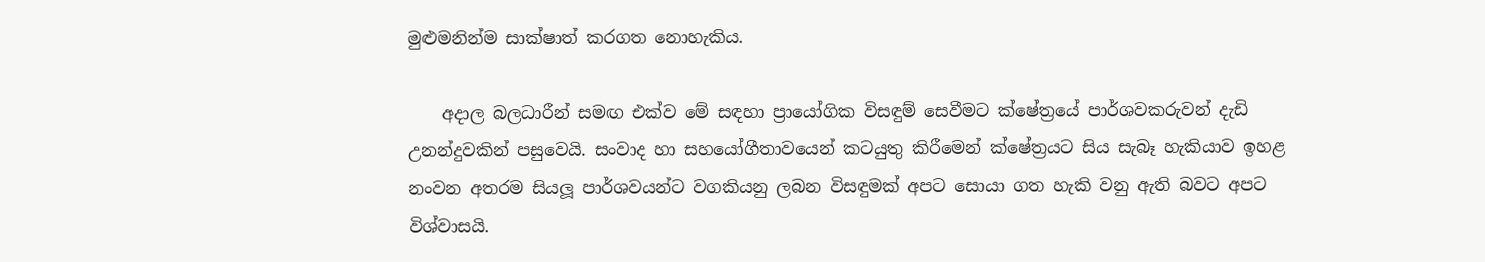මුළුමනින්ම සාක්ෂාත් කරගත නොහැකිය.

    අදාල බලධාරීන් සමඟ එක්ව මේ සඳහා ප්‍රායෝගික විසඳුම් සෙවීමට ක්ෂේත්‍රයේ පාර්ශවකරුවන් දැඩි උනන්දුවකින් පසුවෙයි. සංවාද හා සහයෝගීතාවයෙන් කටයුතු කිරීමෙන් ක්ෂේත්‍රයට සිය සැබෑ හැකියාව ඉහළ නංවන අතරම සියලූ පාර්ශවයන්ට වගකියනු ලබන විසඳුමක් අපට සොයා ගත හැකි වනු ඇති බවට අපට විශ්වාසයි.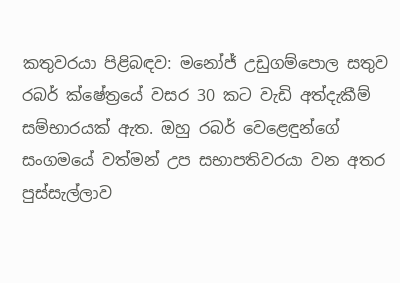කතුවරයා පිළිබඳව: මනෝජ් උඩුගම්පොල සතුව රබර් ක්ෂේත්‍රයේ වසර 30 කට වැඩි අත්දැකීම් සම්භාරයක් ඇත. ඔහු රබර් වෙළෙඳුන්ගේ සංගමයේ වත්මන් උප සභාපතිවරයා වන අතර පුස්සැල්ලාව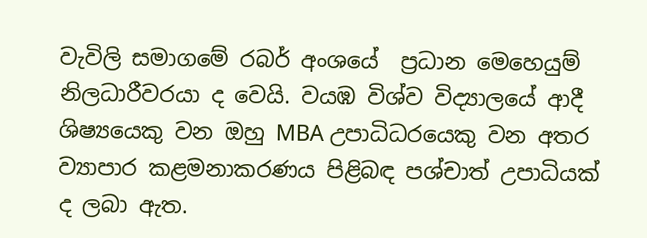වැවිලි සමාගමේ රබර් අංශයේ  ප්‍රධාන මෙහෙයුම් නිලධාරීවරයා ද වෙයි. වයඹ විශ්ව විද්‍යාලයේ ආදී ශිෂ්‍යයෙකු වන ඔහු MBA උපාධිධරයෙකු වන අතර ව්‍යාපාර කළමනාකරණය පිළිබඳ පශ්චාත් උපාධියක් ද ලබා ඇත.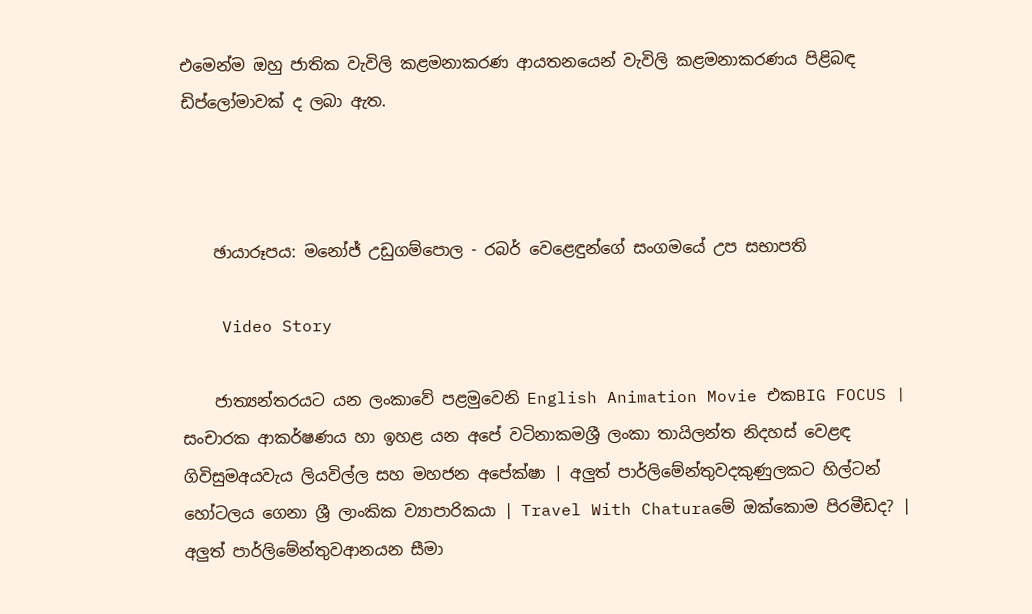එමෙන්ම ඔහු ජාතික වැවිලි කළමනාකරණ ආයතනයෙන් වැවිලි කළමනාකරණය පිළිබඳ ඩිප්ලෝමාවක් ද ලබා ඇත.



    ඡායාරූපය: මනෝජ් උඩුගම්පොල - රබර් වෙළෙඳුන්ගේ සංගමයේ උප සභාපති

    Video Story

    ජාත්‍යන්තරයට යන ලංකාවේ පළමුවෙනි English Animation Movie එකBIG FOCUS | සංචාරක ආකර්ෂණය හා ඉහළ යන අපේ වටිනාකමශ්‍රී ලංකා තායිලන්ත නිදහස් වෙළඳ ගිවිසුමඅයවැය ලියවිල්ල සහ මහජන අපේක්ෂා | අලුත් පාර්ලිමේන්තුවදකුණුලකට හිල්ටන් හෝටලය ගෙනා ශ්‍රී ලාංකික ව්‍යාපාරිකයා | Travel With Chaturaමේ ඔක්කොම පිරමීඩද? | අලුත් පාර්ලිමේන්තුවආනයන සීමා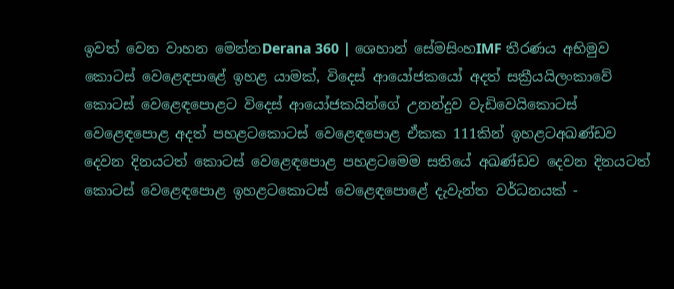ඉවත් වෙන වාහන මෙන්නDerana 360 | ශෙහාන් සේමසිංහIMF තීරණය අභිමුව කොටස් වෙළෙඳපාළේ ඉහළ යාමක්, විදෙස් ආයෝජකයෝ අදත් සක්‍රීයයිලංකාවේ කොටස් වෙළෙඳපොළට විදෙස් ආයෝජකයින්ගේ උනන්දුව වැඩිවෙයිකොටස් වෙළෙඳපොළ අදත් පහළටකොටස් වෙළෙඳපොළ ඒකක 111කින් ඉහළටඅඛණ්ඩව දෙවන දිනයටත් කොටස් වෙළෙඳපොළ පහළටමෙම සතියේ අඛණ්ඩව දෙවන දිනයටත් කොටස් වෙළෙඳපොළ ඉහළටකොටස් වෙළෙඳපොළේ දැවැන්ත වර්ධනයක් -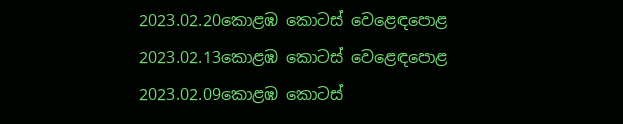2023.02.20කොළඹ කොටස් වෙළෙඳපොළ 2023.02.13කොළඹ කොටස් වෙළෙඳපොළ 2023.02.09කොළඹ කොටස්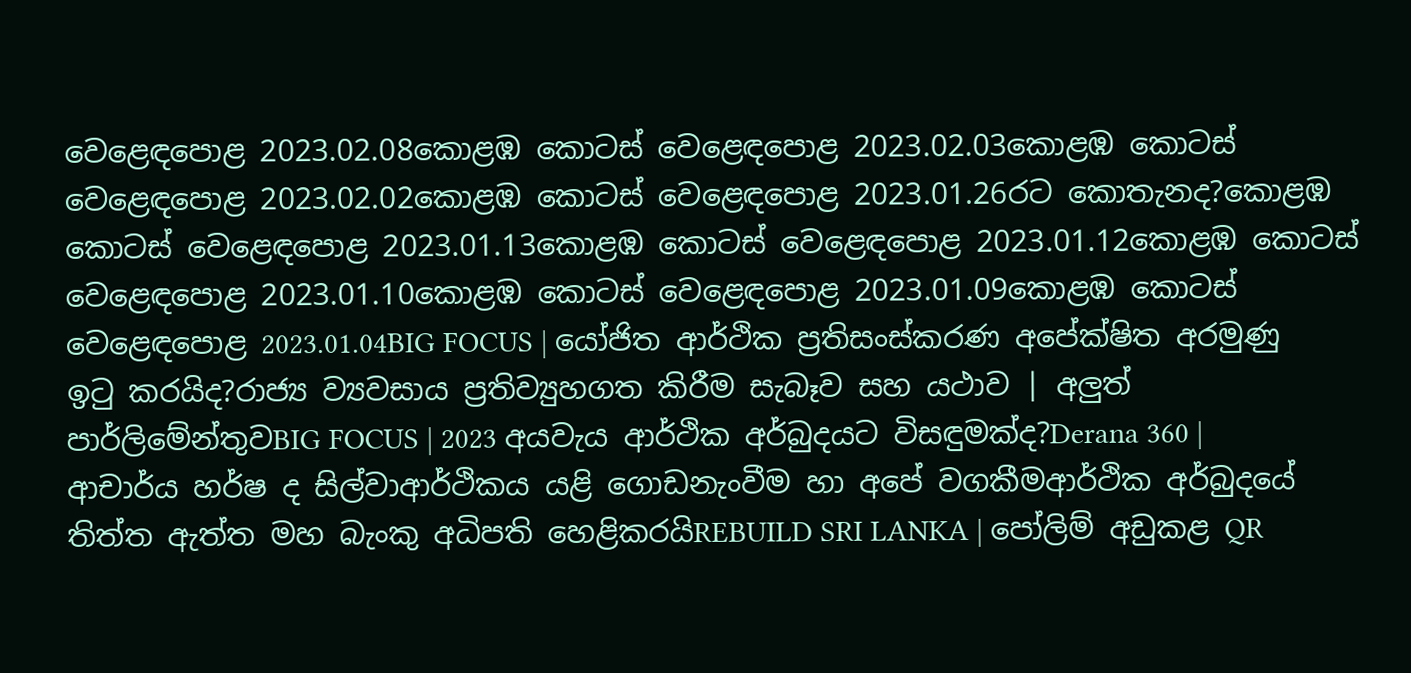වෙළෙඳපොළ 2023.02.08කොළඹ කොටස් වෙළෙඳපොළ 2023.02.03කොළඹ කොටස් වෙළෙඳපොළ 2023.02.02කොළඹ කොටස් වෙළෙඳපොළ 2023.01.26රට කොතැනද?කොළඹ කොටස් වෙළෙඳපොළ 2023.01.13කොළඹ කොටස් වෙළෙඳපොළ 2023.01.12කොළඹ කොටස් වෙළෙඳපොළ 2023.01.10කොළඹ කොටස් වෙළෙඳපොළ 2023.01.09කොළඹ කොටස් වෙළෙඳපොළ 2023.01.04BIG FOCUS | යෝජිත ආර්ථික ප්‍රතිසංස්කරණ අපේක්ෂිත අරමුණු ඉටු කරයිද?රාජ්‍ය ව්‍යවසාය ප්‍රතිව්‍යුහගත කිරීම සැබෑව සහ යථාව | අලුත් පාර්ලිමේන්තුවBIG FOCUS | 2023 අයවැය ආර්ථික අර්බුදයට විසඳුමක්ද?Derana 360 | ආචාර්ය හර්ෂ ද සිල්වාආර්ථිකය යළි ගොඩනැංවීම හා අපේ වගකීමආර්ථික අර්බුදයේ තිත්ත ඇත්ත මහ බැංකු අධිපති හෙළිකරයිREBUILD SRI LANKA | පෝලිම් අඩුකළ QR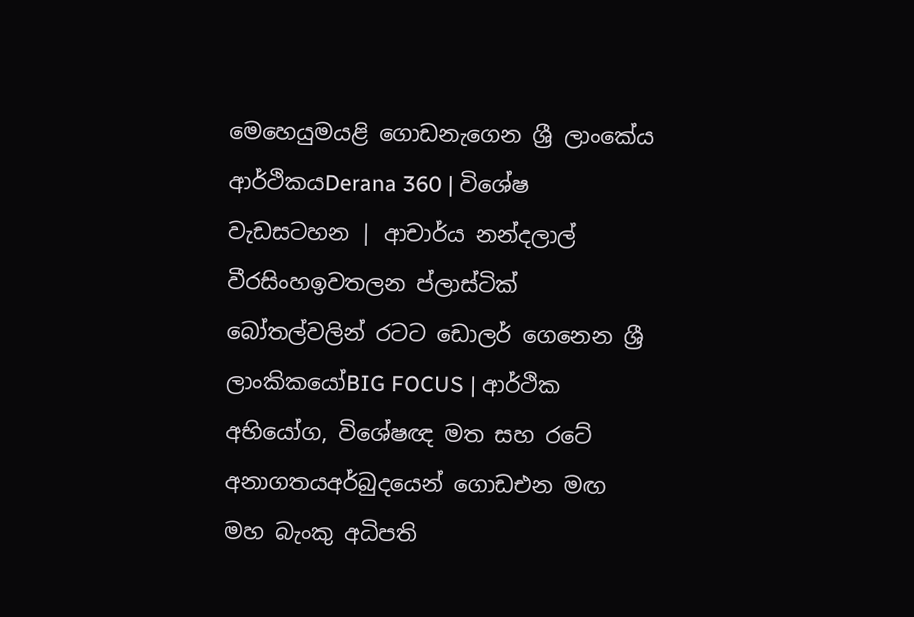මෙහෙයුමයළි ගොඩනැගෙන ශ්‍රී ලාංකේය ආර්ථිකයDerana 360 | විශේෂ වැඩසටහන | ආචාර්ය නන්දලාල් වීරසිංහඉවතලන ප්ලාස්ටික් බෝතල්වලින් රටට ඩොලර් ගෙනෙන ශ්‍රී ලාංකිකයෝBIG FOCUS | ආර්ථික අභියෝග, විශේෂඥ මත සහ රටේ අනාගතයඅර්බුදයෙන් ගොඩඑන මඟ මහ බැංකු අධිපති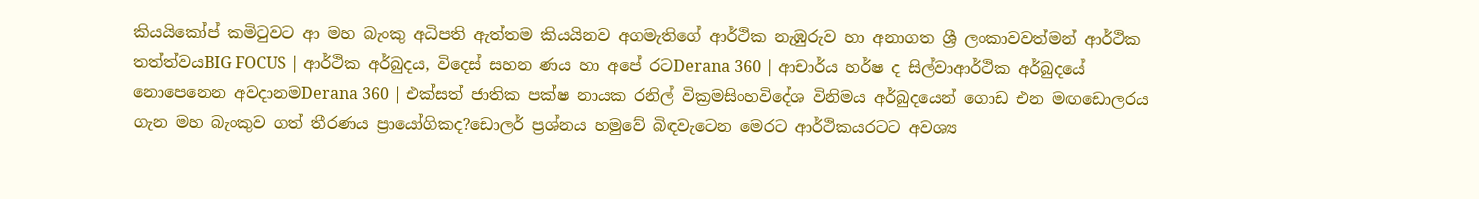කියයිකෝප් කමිටුවට ආ මහ බැංකු අධිපති ඇත්තම කියයිනව අගමැතිගේ ආර්ථික නැඹුරුව හා අනාගත ශ්‍රී ලංකාවවත්මන් ආර්ථික තත්ත්වයBIG FOCUS | ආර්ථික අර්බුදය, විදෙස් සහන ණය හා අපේ රටDerana 360 | ආචාර්ය හර්ෂ ද සිල්වාආර්ථික අර්බුදයේ නොපෙනෙන අවදානමDerana 360 | එක්සත් ජාතික පක්ෂ නායක රනිල් වික්‍රමසිංහවිදේශ විනිමය අර්බුදයෙන් ගොඩ එන මඟඩොලරය ගැන මහ බැංකුව ගත් තීරණය ප්‍රායෝගිකද?ඩොලර් ප්‍රශ්නය හමුවේ බිඳවැටෙන මෙරට ආර්ථිකයරටට අවශ්‍ය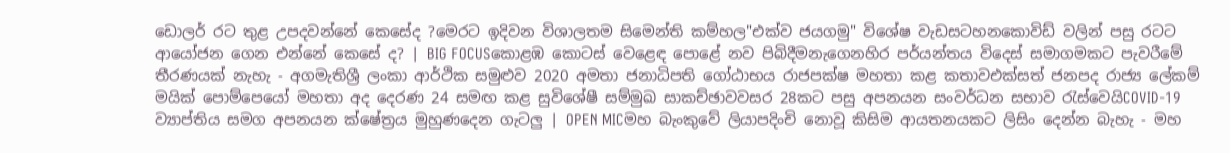ඩොලර් රට තුළ උපදවන්නේ කෙසේද ?මෙරට ඉදිවන විශාලතම සිමෙන්ති කම්හල"එක්ව ජයගමු" විශේෂ වැඩසටහනකොවිඩ් වලින් පසු රටට ආයෝජන ගෙන එන්නේ කෙසේ ද? | BIG FOCUSකොළඹ කොටස් වෙළෙඳ පොළේ නව පිබිදීමනැගෙනහිර පර්යන්තය විදෙස් සමාගමකට පැවරීමේ තීරණයක් නැහැ - අගමැතිශ්‍රී ලංකා ආර්ථික සමුළුව 2020 අමතා ජනාධිපති ගෝඨාභය රාජපක්ෂ මහතා කළ කතාවඑක්සත් ජනපද රාජ්‍ය ලේකම් මයික් පොම්පෙයෝ මහතා අද දෙරණ 24 සමඟ කළ සුවිශේෂී සම්මුඛ සාකච්ඡාවවසර 28කට පසු අපනයන සංවර්ධන සභාව රැස්වෙයිCOVID-19 ව්‍යාප්තිය සමග අපනයන ක්ෂේත්‍රය මුහුණදෙන ගැටලු | OPEN MICමහ බැංකුවේ ලියාපදිංචි නොවූ කිසිම ආයතනයකට ලිසිං දෙන්න බැහැ - මහ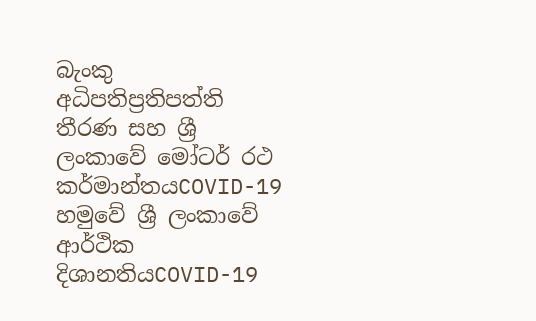බැංකු අධිපතිප්‍රතිපත්ති තීරණ සහ ශ්‍රී ලංකාවේ මෝටර් රථ කර්මාන්තයCOVID-19 හමුවේ ශ්‍රී ලංකාවේ ආර්ථික දිශානතියCOVID-19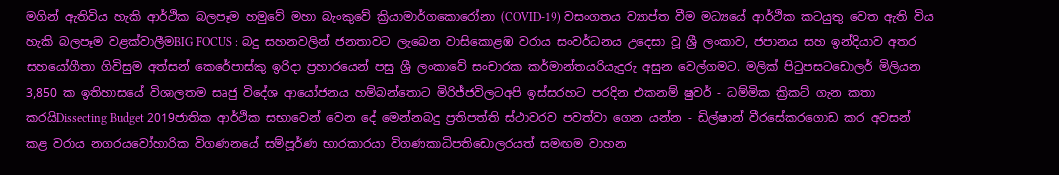මගින් ඇතිවිය හැකි ආර්ථික බලපෑම හමුවේ මහා බැංකුවේ ක්‍රියාමාර්ගකොරෝනා (COVID-19) වසංගතය ව්‍යාප්ත වීම මධ්‍යයේ ආර්ථික කටයුතු වෙත ඇති විය හැකි බලපෑම වළක්වාලීමBIG FOCUS : බදු සහනවලින් ජනතාවට ලැබෙන වාසිකොළඹ වරාය සංවර්ධනය උදෙසා වූ ශ්‍රී ලංකාව, ජපානය සහ ඉන්දියාව අතර සහයෝගීතා ගිවිසුම අත්සන් කෙරේපාස්කු ඉරිදා ප්‍රහාරයෙන් පසු ශ්‍රී ලංකාවේ සංචාරක කර්මාන්තයරියැදුරු අසුන වෙල්ගමට. මලික් පිටුපසටඩොලර් මිලියන 3,850 ක ඉතිහාසයේ විශාලතම සෘජු විදේශ ආයෝජනය හම්බන්තොට මිරිජ්ජවිලටඅපි ඉස්සරහට පරදින එකනම් ෂුවර් - ධම්මික ක්‍රිකට් ගැන කතා කරයිDissecting Budget 2019ජාතික ආර්ථික සභාවෙන් වෙන දේ මෙන්නබදු ප්‍රතිපත්ති ස්ථාවරව පවත්වා ගෙන යන්න - ඩිල්ෂාන් වීරසේකරගොඩ කර අවසන් කළ වරාය නගරයවෝහාරික විගණනයේ සම්පූර්ණ භාරකාරයා විගණකාධිපතිඩොලරයත් සමඟම වාහන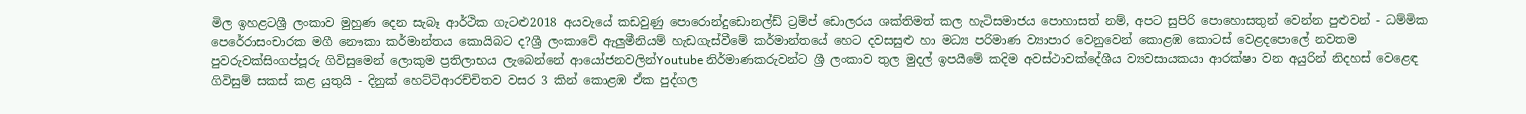මිල ඉහළටශ්‍රී ලංකාව මුහුණ දෙන සැබෑ ආර්ථික ගැටළු2018 අයවැයේ කඩවුණු පොරොන්දුඩොනල්ඩ් ට්‍රම්ප් ඩොලරය ශක්තිමත් කල හැටිසමාජය පොහාසත් නම්, අපට සුපිරි පොහොසතුන් වෙන්න පුළුවන් - ධම්මික පෙරේරාසංචාරක මගී නෞකා කර්මාන්තය කොයිබට ද?ශ්‍රී ලංකාවේ ඇලුමීනියම් හැඩගැස්වීමේ කර්මාන්තයේ හෙට දවසසුළු හා මධ්‍ය පරිමාණ ව්‍යාපාර වෙනුවෙන් කොළඹ කොටස් වෙළදපොලේ නවතම පුවරුවක්සිංගප්පූරු ගිවිසුමෙන් ලොකුම ප්‍රතිලාභය ලැබෙන්නේ ආයෝජනවලින්Youtube නිර්මාණකරුවන්ට ශ්‍රී ලංකාව තුල මුදල් ඉපයීමේ කදිම අවස්ථාවක්දේශීය ව්‍යවසායකයා ආරක්ෂා වන අයුරින් නිදහස් වෙළෙඳ ගිවිසුම් සකස් කළ යුතුයි - දිනුක් හෙට්ටිආරච්චිතව වසර 3 කින් කොළඹ ඒක පුද්ගල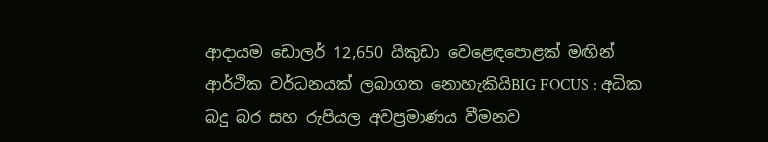ආදායම ඩොලර් 12,650 යිකුඩා වෙළෙඳපොළක් මඟින් ආර්ථික වර්ධනයක් ලබාගත නොහැකියිBIG FOCUS : අධික බදු බර සහ රුපියල අවප්‍රමාණය වීමනව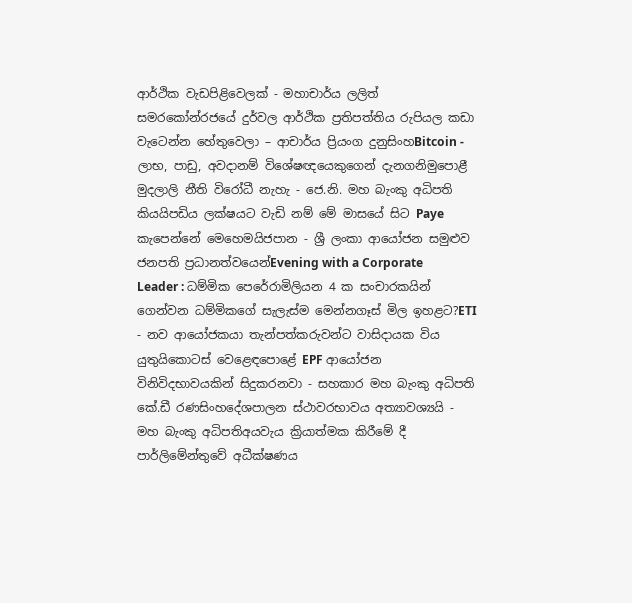ආර්ථික වැඩපිළිවෙලක් - මහාචාර්ය ලලිත් සමරකෝන්රජයේ දුර්වල ආර්ථික ප්‍රතිපත්තිය රුපියල කඩා වැටෙන්න හේතුවෙලා – ආචාර්ය ප්‍රියංග දුනුසිංහBitcoin - ලාභ, පාඩු, අවදානම් විශේෂඥයෙකුගෙන් දැනගනිමුපොළී මුදලාලි නීති විරෝධී නැහැ - ජෙ.නි. මහ බැංකු අධිපති කියයිපඩිය ලක්ෂයට වැඩි නම් මේ මාසයේ සිට Paye කැපෙන්නේ මෙහෙමයිජපාන - ශ්‍රී ලංකා ආයෝජන සමුළුව ජනපති ප්‍රධානත්වයෙන්Evening with a Corporate Leader : ධම්මික පෙරේරාමිලියන 4 ක සංචාරකයින් ගෙන්වන ධම්මිකගේ සැලැස්ම මෙන්නගෑස් මිල ඉහළට?ETI - නව ආයෝජකයා තැන්පත්කරුවන්ට වාසිදායක විය යුතුයිකොටස් වෙළෙඳපොළේ EPF ආයෝජන විනිවිදභාවයකින් සිදුකරනවා - සහකාර මහ බැංකු අධිපති කේ.ඩී රණසිංහදේශපාලන ස්ථාවරභාවය අත්‍යාවශ්‍යයි - මහ බැංකු අධිපතිඅයවැය ක්‍රියාත්මක කිරීමේ දී පාර්ලිමේන්තුවේ අධීක්ෂණය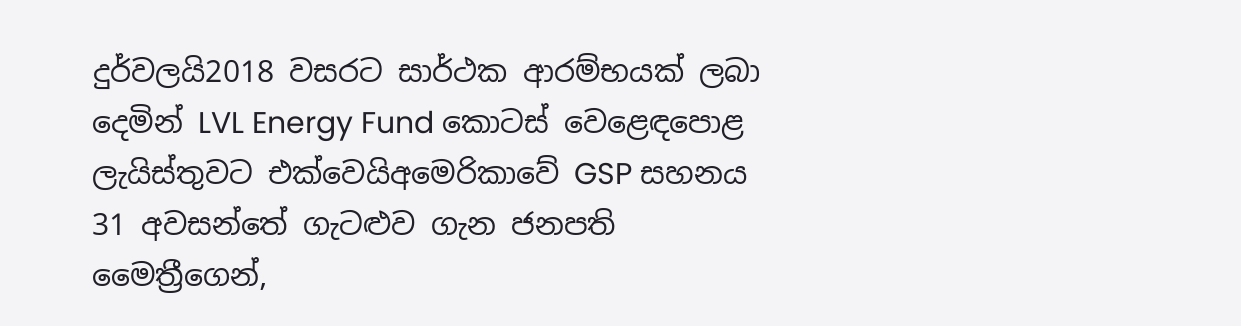දුර්වලයි2018 වසරට සාර්ථක ආරම්භයක් ලබා දෙමින් LVL Energy Fund කොටස් වෙළෙඳපොළ ලැයිස්තුවට එක්වෙයිඅමෙරිකාවේ GSP සහනය 31 අවසන්තේ ගැටළුව ගැන ජනපති මෛත්‍රීගෙන්,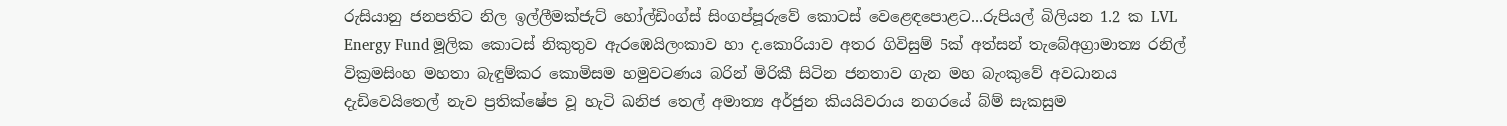රුසියානු ජනපතිට නිල ඉල්ලීමක්ජැට් හෝල්ඩිංග්ස් සිංගප්පූරුවේ කොටස් වෙළෙඳපොළට...රුපියල් බිලියන 1.2 ක LVL Energy Fund මූලික කොටස් නිකුතුව ඇරඹෙයිලංකාව හා ද.කොරියාව අතර ගිවිසුම් 5ක් අත්සන් තැබේඅග්‍රාමාත්‍ය රනිල් වික්‍රමසිංහ මහතා බැඳුම්කර කොමිසම හමුවටණය බරින් මිරිකී සිටින ජනතාව ගැන මහ බැංකුවේ අවධානය දැඩිවෙයිතෙල් නැව ප්‍රතික්ෂේප වූ හැටි ඛනිජ තෙල් අමාත්‍ය අර්ජුන කියයිවරාය නගරයේ බ්ම් සැකසුම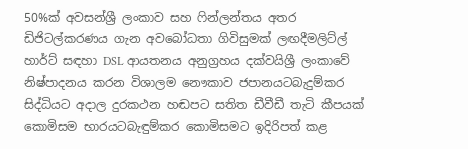50%ක් අවසන්ශ්‍රී ලංකාව සහ ෆින්ලන්තය අතර ඩිජිටල්කරණය ගැන අවබෝධතා ගිවිසුමක් ලඟදීමලිට්ල් හාර්ට් සඳහා DSL ආයතනය අනුග්‍රහය දක්වයිශ්‍රී ලංකාවේ නිෂ්පාදනය කරන විශාලම නෞකාව ජපානයටබැදුම්කර සිද්ධියට අදාල දුරකථන හඬපට සතිත ඩීවීඩී තැටි කීපයක් කොමිසම භාරයටබැඳුම්කර කොමිසමට ඉදිරිපත් කළ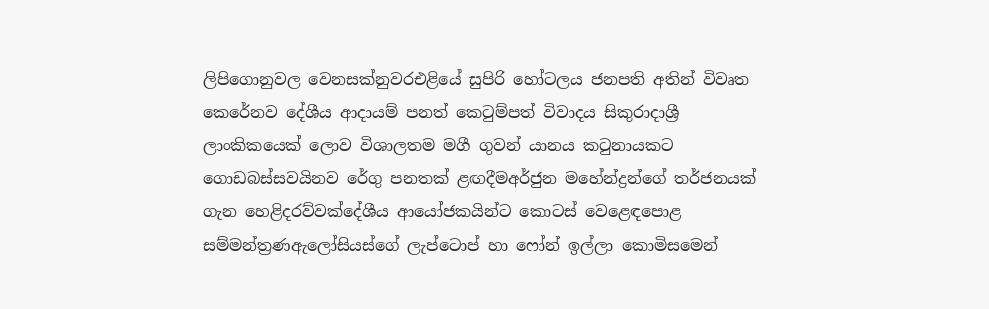ලිපිගොනුවල වෙනසක්නුවරඑළියේ සුපිරි හෝටලය ජනපති අතින් විවෘත කෙරේනව දේශීය ආදායම් පනත් කෙටුම්පත් විවාදය සිකුරාදාශ්‍රී ලාංකිකයෙක් ලොව විශාලතම මගී ගුවන් යානය කටුනායකට ගොඩබස්සවයිනව රේගු පනතක් ළඟදීමඅර්ජුන මහේන්ද්‍රන්ගේ තර්ජනයක් ගැන හෙළිදරව්වක්දේශීය ආයෝජකයින්ට කොටස් වෙළෙඳපොළ සම්මන්ත්‍රණඇලෝසියස්ගේ ලැප්ටොප් හා ෆෝන් ඉල්ලා කොමිසමෙන්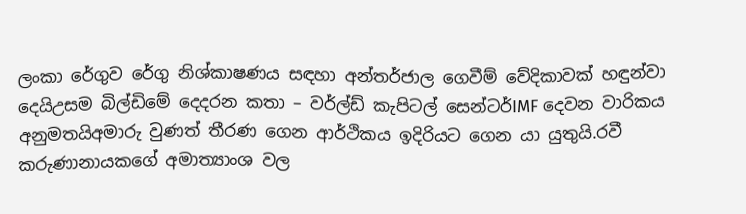ලංකා රේගුව රේගු නිශ්කාෂණය සඳහා අන්තර්ජාල ගෙවීම් වේදිකාවක් හඳුන්වා දෙයිඋසම බිල්ඩිමේ දෙදරන කතා – වර්ල්ඩ් කැපිටල් සෙන්ටර්IMF දෙවන වාරිකය අනුමතයිඅමාරු වුණත් තීරණ ගෙන ආර්ථිකය ඉදිරියට ගෙන යා යුතුයි.රවී කරුණානායකගේ අමාත්‍යාංශ වල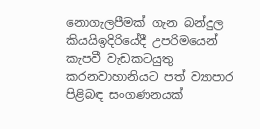නොගැලපීමක් ගැන බන්දුල කියයිඉදිරියේදී උපරිමයෙන් කැපවී වැඩකටයුතු කරනවාහානියට පත් ව්‍යාපාර පිළිබඳ සංගණනයක්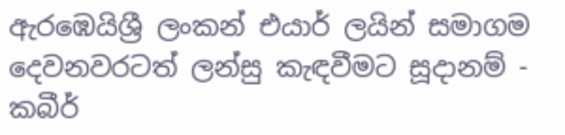ඇරඹෙයිශ්‍රී ලංකන් එයාර් ලයින් සමාගම දෙවනවරටත් ලන්සු කැඳවීමට සූදානම් - කබීර්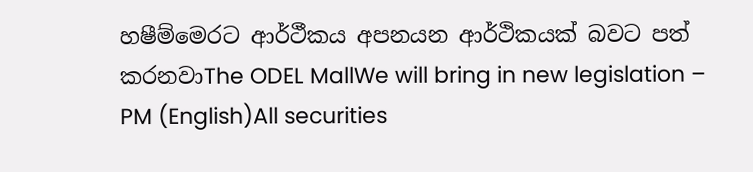හෂීම්මෙරට ආර්ථීකය අපනයන ආර්ථිකයක් බවට පත් කරනවාThe ODEL MallWe will bring in new legislation – PM (English)All securities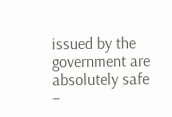issued by the government are absolutely safe –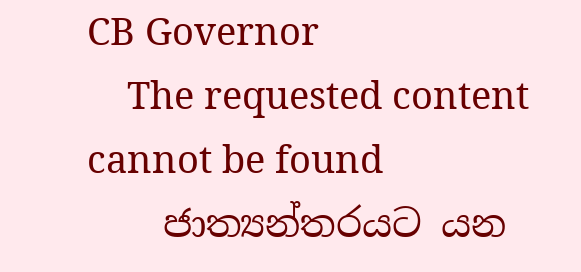CB Governor
    The requested content cannot be found
    ජාත්‍යන්තරයට යන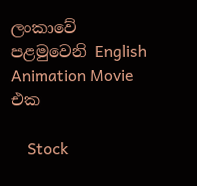ලංකාවේ පළමුවෙනි English Animation Movie එක

    Stock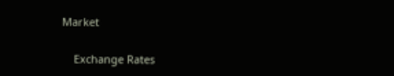Market

    Exchange Rates